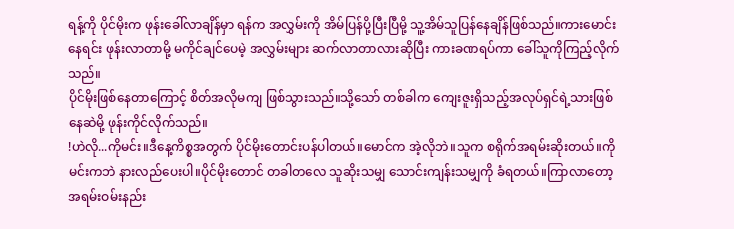ရန့်ကို ပိုင်မိုးက ဖုန်းခေါ်လာချိန်မှာ ရန်က အလွှမ်းကို အိမ်ပြန်ပို့ပြီးပြီမို့ သူ့အိမ်သူပြန်နေချိန်ဖြစ်သည်။ကားမောင်းနေရင်း ဖုန်းလာတာမို့ မကိုင်ချင်ပေမဲ့ အလွှမ်းများ ဆက်လာတာလားဆိုပြီး ကားခဏရပ်ကာ ခေါ်သူကိုကြည့်လိုက်သည်။
ပိုင်မိုးဖြစ်နေတာကြောင့် စိတ်အလိုမကျ ဖြစ်သွားသည်။သို့သော် တစ်ခါက ကျေးဇူးရှိသည့်အလုပ်ရှင်ရဲ့သားဖြစ်နေဆဲမို့ ဖုန်းကိုင်လိုက်သည်။
!ဟဲလို...ကိုမင်း။ဒီနေ့ကိစ္စအတွက် ပိုင်မိုးတောင်းပန်ပါတယ်။မောင်က အဲ့လိုဘဲ။သူက စရိုက်အရမ်းဆိုးတယ်။ကိုမင်းကဘဲ နားလည်ပေးပါ။ပိုင်မိုးတောင် တခါတလေ သူဆိုးသမျှ သောင်းကျန်းသမျှကို ခံရတယ်။ကြာလာတော့ အရမ်းဝမ်းနည်း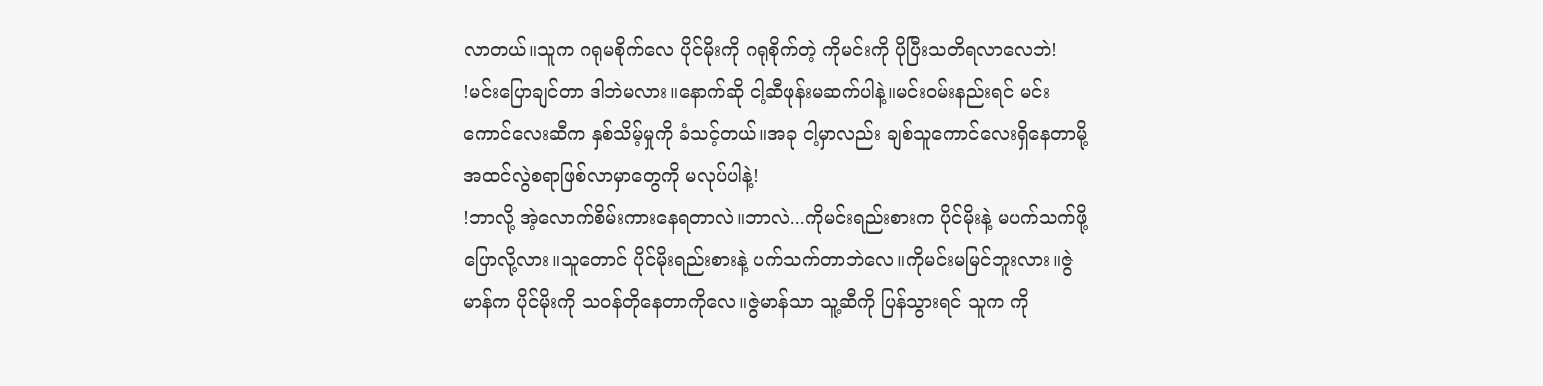လာတယ်။သူက ဂရုမစိုက်လေ ပိုင်မိုးကို ဂရုစိုက်တဲ့ ကိုမင်းကို ပိုပြီးသတိရလာလေဘဲ!
!မင်းပြောချင်တာ ဒါဘဲမလား။နောက်ဆို ငါ့ဆီဖုန်းမဆက်ပါနဲ့။မင်းဝမ်းနည်းရင် မင်းကောင်လေးဆီက နှစ်သိမ့်မှုကို ခံသင့်တယ်။အခု ငါ့မှာလည်း ချစ်သူကောင်လေးရှိနေတာမို့ အထင်လွဲစရာဖြစ်လာမှာတွေကို မလုပ်ပါနဲ့!
!ဘာလို့ အဲ့လောက်စိမ်းကားနေရတာလဲ။ဘာလဲ...ကိုမင်းရည်းစားက ပိုင်မိုးနဲ့ မပက်သက်ဖို့ ပြောလို့လား။သူတောင် ပိုင်မိုးရည်းစားနဲ့ ပက်သက်တာဘဲလေ။ကိုမင်းမမြင်ဘူးလား။ဇွဲမာန်က ပိုင်မိုးကို သဝန်တိုနေတာကိုလေ။ဇွဲမာန်သာ သူ့ဆီကို ပြန်သွားရင် သူက ကို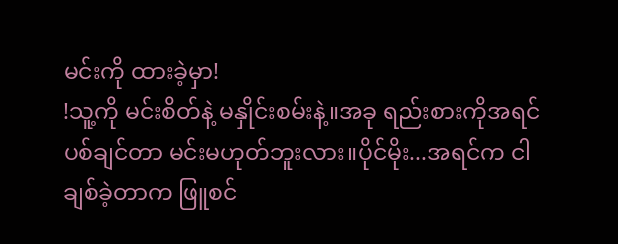မင်းကို ထားခဲ့မှာ!
!သူ့ကို မင်းစိတ်နဲ့ မနှိုင်းစမ်းနဲ့။အခု ရည်းစားကိုအရင်ပစ်ချင်တာ မင်းမဟုတ်ဘူးလား။ပိုင်မိုး...အရင်က ငါချစ်ခဲ့တာက ဖြူစင်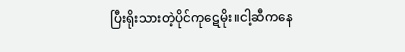ပြီးရိုးသားတဲ့ပိုင်ကုဋေမိုး။ငါ့ဆီကနေ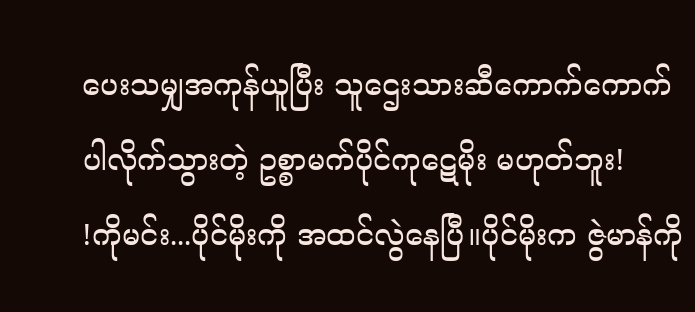ပေးသမျှအကုန်ယူပြီး သူဌေးသားဆီကောက်ကောက်ပါလိုက်သွားတဲ့ ဥစ္စာမက်ပိုင်ကုဋေမိုး မဟုတ်ဘူး!
!ကိုမင်း...ပိုင်မိုးကို အထင်လွဲနေပြီ။ပိုင်မိုးက ဇွဲမာန်ကို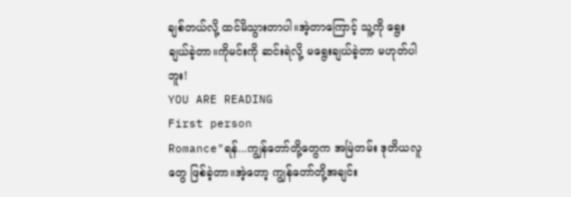ချစ်တယ်လို့ ထင်မိသွားတာပါ။အဲ့တာကြောင့် သူ့ကို ရွေးချယ်ခဲ့တာ။ကိုမင်းကို ဆင်းရဲလို့ မရွေးချယ်ခဲ့တာ မဟုတ်ပါဘူး!
YOU ARE READING
First person
Romance"ရန်...ကျွန်တော်တို့တွေက အမြဲတမ်း ဒုတိယလူတွေ ဖြစ်ခဲ့တာ။အဲ့တော့ ကျွန်တော်တို့အချင်း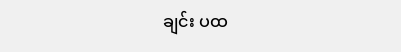ချင်း ပထ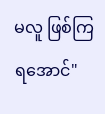မလူ ဖြစ်ကြရအောင်"